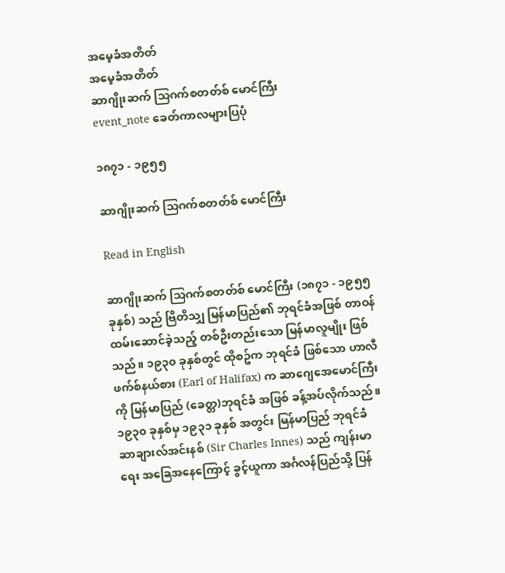အမေ့ခံအတိတ်
အမေ့ခံအတိတ်
ဆာဂျိုးဆက် သြဂက်စတတ်စ် မောင်ကြီး
event_note ခေတ်ကာလများပြပုံ

၁၈၇၁ - ၁၉၅၅

ဆာဂျိုးဆက် သြဂက်စတတ်စ် မောင်ကြီး

Read in English

ဆာဂျိုးဆက် သြဂက်စတတ်စ် မောင်ကြီး (၁၈၇၁ - ၁၉၅၅ ခုနှစ်) သည် ဗြိတိသျှ မြန်မာပြည်၏ ဘုရင်ခံအဖြစ် တာဝန်ထမ်းဆောင်ခဲ့သည့် တစ်ဦးတည်းသော မြန်မာလူမျိုး ဖြစ်သည်။ ၁၉၃၀ ခုနှစ်တွင် ထိုစဥ်က ဘုရင်ခံ ဖြစ်သော ဟာလီဖက်စ်နယ်စား (Earl of Halifax) က ဆာဂျေအေမောင်ကြီးကို မြန်မာပြည် (ခေတ္တ)ဘုရင်ခံ အဖြစ် ခန့်အပ်လိုက်သည်။  ၁၉၃၀ ခုနှစ်မှ ၁၉၃၁ ခုနှစ် အတွင်း မြန်မာပြည် ဘုရင်ခံ ဆာချားလ်အင်းနစ် (Sir Charles Innes) သည် ကျန်းမာရေး အခြေအနေကြောင့် ခွင့်ယူကာ အင်္ဂလန်ပြည်သို့ ပြန်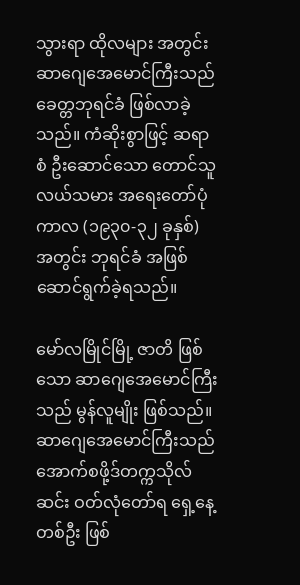သွားရာ ထိုလများ အတွင်း ဆာဂျေအေမောင်ကြီးသည် ခေတ္တဘုရင်ခံ ဖြစ်လာခဲ့သည်။ ကံဆိုးစွာဖြင့် ဆရာစံ ဦးဆောင်သော တောင်သူလယ်သမား အရေးတော်ပုံကာလ (၁၉၃၀-၃၂ ခုနှစ်) အတွင်း ဘုရင်ခံ အဖြစ် ဆောင်ရွက်ခဲ့ရသည်။

မော်လမြိုင်မြို့ ဇာတိ ဖြစ်သော ဆာဂျေအေမောင်ကြီးသည် မွန်လူမျိုး ဖြစ်သည်။ ဆာဂျေအေမောင်ကြီးသည် အောက်စဖို့ဒ်တက္ကသိုလ်ဆင်း ဝတ်လုံတော်ရ ရှေ့နေ့တစ်ဦး ဖြစ်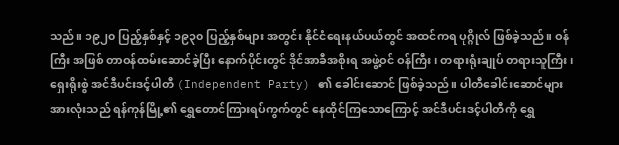သည်။ ၁၉၂၀ ပြည့်နှစ်နှင့် ၁၉၃၀ ပြည့်နှစ်များ အတွင်း နိုင်ငံရေးနယ်ပယ်တွင် အထင်ကရ ပုဂ္ဂိုလ် ဖြစ်ခဲ့သည်။ ဝန်ကြီး အဖြစ် တာဝန်ထမ်းဆောင်ခဲ့ပြီး နောက်ပိုင်းတွင် ဒိုင်အာခီအစိုးရ အဖွဲ့ဝင် ဝန်ကြီး၊ တရားရုံးချုပ် တရားသူကြီး၊ ရှေးရိုးစွဲ အင်ဒီပင်းဒင့်ပါတီ (Independent Party) ၏ ခေါင်းဆောင် ဖြစ်ခဲ့သည်။ ပါတီခေါင်းဆောင်များ အားလုံးသည် ရန်ကုန်မြို့၏ ရွှေတောင်ကြားရပ်ကွက်တွင် နေထိုင်ကြသောကြောင့် အင်ဒီပင်းဒင့်ပါတီကို ရွှေ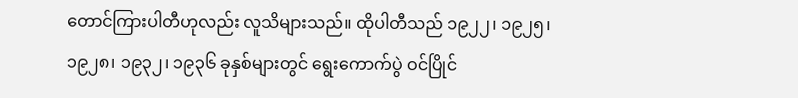တောင်ကြားပါတီဟုလည်း လူသိများသည်။ ထိုပါတီသည် ၁၉၂၂၊ ၁၉၂၅၊ ၁၉၂၈၊ ၁၉၃၂၊ ၁၉၃၆ ခုနှစ်များတွင် ရွေးကောက်ပွဲ ဝင်ပြိုင်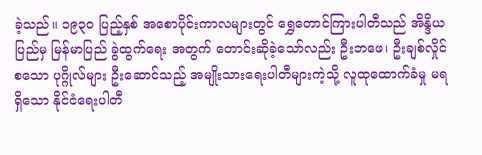ခဲ့သည်။ ၁၉၃၀ ပြည့်နှစ် အစောပိုင်းကာလများတွင် ရွှေတောင်ကြားပါတီသည် အိန္ဒိယပြည်မှ မြန်မာပြည် ခွဲထွက်ရေး အတွက် တောင်းဆိုခဲ့သော်လည်း ဦးဘဖေ၊ ဦးချစ်လှိုင် စသော ပုဂ္ဂိုလ်များ ဦးဆောင်သည့် အမျိုးသားရေးပါတီများကဲ့သို့ လူထုထောက်ခံမှု မရရှိသော နိုင်ငံရေးပါတီ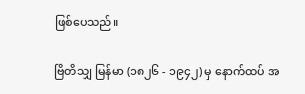ဖြစ်ပေသည်။

ဗြိတိသျှ မြန်မာ (၁၈၂၆ - ၁၉၄၂) မှ နောက်ထပ် အ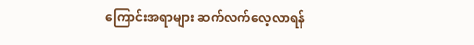ကြောင်းအရာများ ဆက်လက်လေ့လာရန်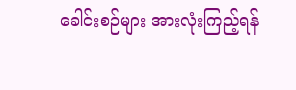ခေါင်းစဉ်များ အားလုံးကြည့်ရန်